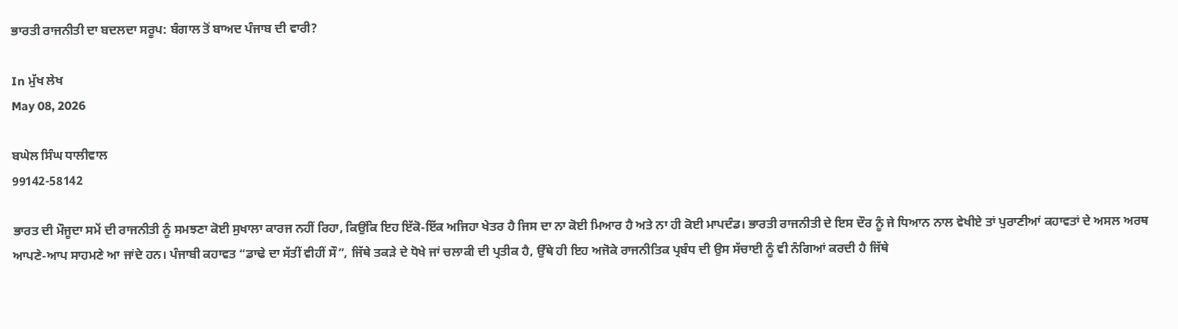ਭਾਰਤੀ ਰਾਜਨੀਤੀ ਦਾ ਬਦਲਦਾ ਸਰੂਪ: ਬੰਗਾਲ ਤੋਂ ਬਾਅਦ ਪੰਜਾਬ ਦੀ ਵਾਰੀ?

In ਮੁੱਖ ਲੇਖ
May 08, 2026

ਬਘੇਲ ਸਿੰਘ ਧਾਲੀਵਾਲ
99142-58142

ਭਾਰਤ ਦੀ ਮੌਜੂਦਾ ਸਮੇਂ ਦੀ ਰਾਜਨੀਤੀ ਨੂੰ ਸਮਝਣਾ ਕੋਈ ਸੁਖਾਲਾ ਕਾਰਜ ਨਹੀਂ ਰਿਹਾ, ਕਿਉਂਕਿ ਇਹ ਇੱਕੋ-ਇੱਕ ਅਜਿਹਾ ਖੇਤਰ ਹੈ ਜਿਸ ਦਾ ਨਾ ਕੋਈ ਮਿਆਰ ਹੈ ਅਤੇ ਨਾ ਹੀ ਕੋਈ ਮਾਪਦੰਡ। ਭਾਰਤੀ ਰਾਜਨੀਤੀ ਦੇ ਇਸ ਦੌਰ ਨੂੰ ਜੇ ਧਿਆਨ ਨਾਲ ਵੇਖੀਏ ਤਾਂ ਪੁਰਾਣੀਆਂ ਕਹਾਵਤਾਂ ਦੇ ਅਸਲ ਅਰਥ ਆਪਣੇ-ਆਪ ਸਾਹਮਣੇ ਆ ਜਾਂਦੇ ਹਨ। ਪੰਜਾਬੀ ਕਹਾਵਤ “ਡਾਢੇ ਦਾ ਸੱਤੀਂ ਵੀਹੀਂ ਸੌ”, ਜਿੱਥੇ ਤਕੜੇ ਦੇ ਧੋਖੇ ਜਾਂ ਚਲਾਕੀ ਦੀ ਪ੍ਰਤੀਕ ਹੈ, ਉੱਥੇ ਹੀ ਇਹ ਅਜੋਕੇ ਰਾਜਨੀਤਿਕ ਪ੍ਰਬੰਧ ਦੀ ਉਸ ਸੱਚਾਈ ਨੂੰ ਵੀ ਨੰਗਿਆਂ ਕਰਦੀ ਹੈ ਜਿੱਥੇ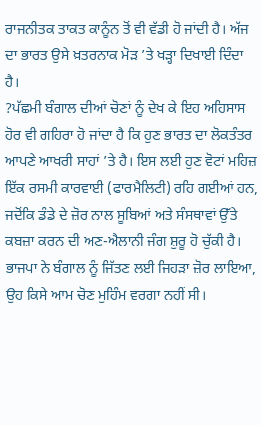ਰਾਜਨੀਤਕ ਤਾਕਤ ਕਾਨੂੰਨ ਤੋਂ ਵੀ ਵੱਡੀ ਹੋ ਜਾਂਦੀ ਹੈ। ਅੱਜ ਦਾ ਭਾਰਤ ਉਸੇ ਖ਼ਤਰਨਾਕ ਮੋੜ ’ਤੇ ਖੜ੍ਹਾ ਦਿਖਾਈ ਦਿੰਦਾ ਹੈ।
?ਪੱਛਮੀ ਬੰਗਾਲ ਦੀਆਂ ਚੋਣਾਂ ਨੂੰ ਦੇਖ ਕੇ ਇਹ ਅਹਿਸਾਸ ਹੋਰ ਵੀ ਗਹਿਰਾ ਹੋ ਜਾਂਦਾ ਹੈ ਕਿ ਹੁਣ ਭਾਰਤ ਦਾ ਲੋਕਤੰਤਰ ਆਪਣੇ ਆਖਰੀ ਸਾਹਾਂ ’ਤੇ ਹੈ। ਇਸ ਲਈ ਹੁਣ ਵੋਟਾਂ ਮਹਿਜ਼ ਇੱਕ ਰਸਮੀ ਕਾਰਵਾਈ (ਫਾਰਮੈਲਿਟੀ) ਰਹਿ ਗਈਆਂ ਹਨ, ਜਦੋਂਕਿ ਡੰਡੇ ਦੇ ਜ਼ੋਰ ਨਾਲ ਸੂਬਿਆਂ ਅਤੇ ਸੰਸਥਾਵਾਂ ਉੱਤੇ ਕਬਜ਼ਾ ਕਰਨ ਦੀ ਅਣ-ਐਲਾਨੀ ਜੰਗ ਸ਼ੁਰੂ ਹੋ ਚੁੱਕੀ ਹੈ। ਭਾਜਪਾ ਨੇ ਬੰਗਾਲ ਨੂੰ ਜਿੱਤਣ ਲਈ ਜਿਹੜਾ ਜ਼ੋਰ ਲਾਇਆ, ਉਹ ਕਿਸੇ ਆਮ ਚੋਣ ਮੁਹਿੰਮ ਵਰਗਾ ਨਹੀਂ ਸੀ।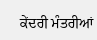ਕੇਂਦਰੀ ਮੰਤਰੀਆਂ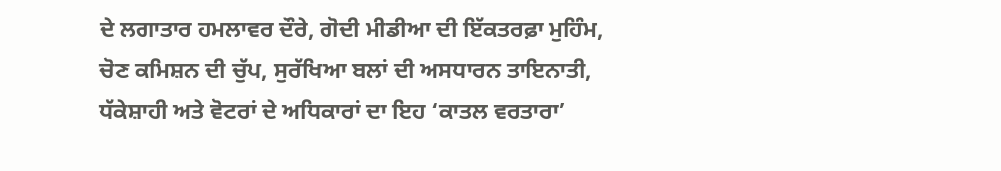ਦੇ ਲਗਾਤਾਰ ਹਮਲਾਵਰ ਦੌਰੇ, ਗੋਦੀ ਮੀਡੀਆ ਦੀ ਇੱਕਤਰਫ਼ਾ ਮੁਹਿੰਮ, ਚੋਣ ਕਮਿਸ਼ਨ ਦੀ ਚੁੱਪ, ਸੁਰੱਖਿਆ ਬਲਾਂ ਦੀ ਅਸਧਾਰਨ ਤਾਇਨਾਤੀ, ਧੱਕੇਸ਼ਾਹੀ ਅਤੇ ਵੋਟਰਾਂ ਦੇ ਅਧਿਕਾਰਾਂ ਦਾ ਇਹ ‘ਕਾਤਲ ਵਰਤਾਰਾ’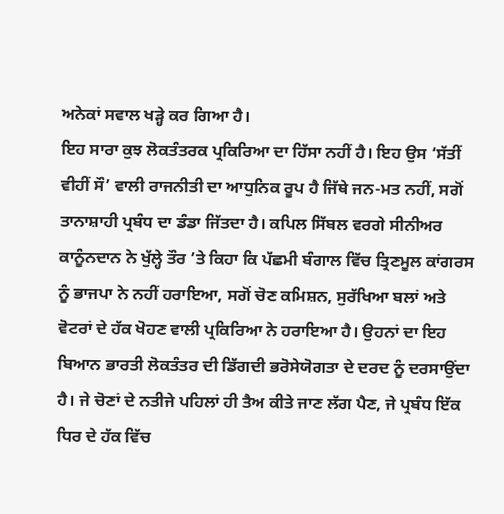ਅਨੇਕਾਂ ਸਵਾਲ ਖੜ੍ਹੇ ਕਰ ਗਿਆ ਹੈ।
ਇਹ ਸਾਰਾ ਕੁਝ ਲੋਕਤੰਤਰਕ ਪ੍ਰਕਿਰਿਆ ਦਾ ਹਿੱਸਾ ਨਹੀਂ ਹੈ। ਇਹ ਉਸ ‘ਸੱਤੀਂ ਵੀਹੀਂ ਸੌ’ ਵਾਲੀ ਰਾਜਨੀਤੀ ਦਾ ਆਧੁਨਿਕ ਰੂਪ ਹੈ ਜਿੱਥੇ ਜਨ-ਮਤ ਨਹੀਂ, ਸਗੋਂ ਤਾਨਾਸ਼ਾਹੀ ਪ੍ਰਬੰਧ ਦਾ ਡੰਡਾ ਜਿੱਤਦਾ ਹੈ। ਕਪਿਲ ਸਿੱਬਲ ਵਰਗੇ ਸੀਨੀਅਰ ਕਾਨੂੰਨਦਾਨ ਨੇ ਖੁੱਲ੍ਹੇ ਤੌਰ ’ਤੇ ਕਿਹਾ ਕਿ ਪੱਛਮੀ ਬੰਗਾਲ ਵਿੱਚ ਤ੍ਰਿਣਮੂਲ ਕਾਂਗਰਸ ਨੂੰ ਭਾਜਪਾ ਨੇ ਨਹੀਂ ਹਰਾਇਆ, ਸਗੋਂ ਚੋਣ ਕਮਿਸ਼ਨ, ਸੁਰੱਖਿਆ ਬਲਾਂ ਅਤੇ ਵੋਟਰਾਂ ਦੇ ਹੱਕ ਖੋਹਣ ਵਾਲੀ ਪ੍ਰਕਿਰਿਆ ਨੇ ਹਰਾਇਆ ਹੈ। ਉਹਨਾਂ ਦਾ ਇਹ ਬਿਆਨ ਭਾਰਤੀ ਲੋਕਤੰਤਰ ਦੀ ਡਿੱਗਦੀ ਭਰੋਸੇਯੋਗਤਾ ਦੇ ਦਰਦ ਨੂੰ ਦਰਸਾਉਂਦਾ ਹੈ। ਜੇ ਚੋਣਾਂ ਦੇ ਨਤੀਜੇ ਪਹਿਲਾਂ ਹੀ ਤੈਅ ਕੀਤੇ ਜਾਣ ਲੱਗ ਪੈਣ, ਜੇ ਪ੍ਰਬੰਧ ਇੱਕ ਧਿਰ ਦੇ ਹੱਕ ਵਿੱਚ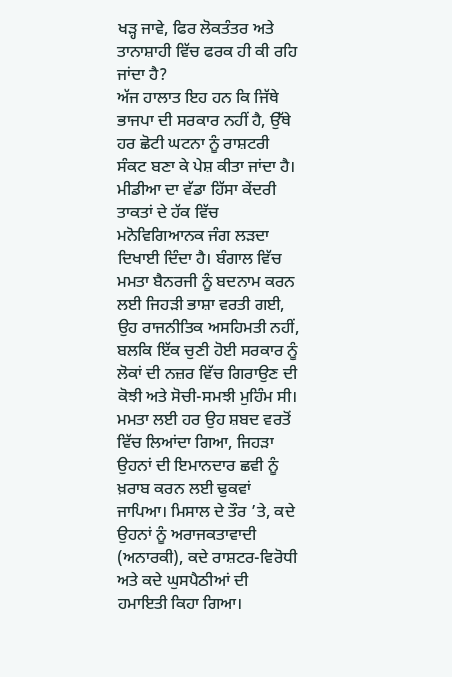ਖੜ੍ਹ ਜਾਵੇ, ਫਿਰ ਲੋਕਤੰਤਰ ਅਤੇ ਤਾਨਾਸ਼ਾਹੀ ਵਿੱਚ ਫਰਕ ਹੀ ਕੀ ਰਹਿ ਜਾਂਦਾ ਹੈ?
ਅੱਜ ਹਾਲਾਤ ਇਹ ਹਨ ਕਿ ਜਿੱਥੇ ਭਾਜਪਾ ਦੀ ਸਰਕਾਰ ਨਹੀਂ ਹੈ, ਉੱਥੇ ਹਰ ਛੋਟੀ ਘਟਨਾ ਨੂੰ ਰਾਸ਼ਟਰੀ ਸੰਕਟ ਬਣਾ ਕੇ ਪੇਸ਼ ਕੀਤਾ ਜਾਂਦਾ ਹੈ। ਮੀਡੀਆ ਦਾ ਵੱਡਾ ਹਿੱਸਾ ਕੇਂਦਰੀ ਤਾਕਤਾਂ ਦੇ ਹੱਕ ਵਿੱਚ ਮਨੋਵਿਗਿਆਨਕ ਜੰਗ ਲੜਦਾ ਦਿਖਾਈ ਦਿੰਦਾ ਹੈ। ਬੰਗਾਲ ਵਿੱਚ ਮਮਤਾ ਬੈਨਰਜੀ ਨੂੰ ਬਦਨਾਮ ਕਰਨ ਲਈ ਜਿਹੜੀ ਭਾਸ਼ਾ ਵਰਤੀ ਗਈ, ਉਹ ਰਾਜਨੀਤਿਕ ਅਸਹਿਮਤੀ ਨਹੀਂ, ਬਲਕਿ ਇੱਕ ਚੁਣੀ ਹੋਈ ਸਰਕਾਰ ਨੂੰ ਲੋਕਾਂ ਦੀ ਨਜ਼ਰ ਵਿੱਚ ਗਿਰਾਉਣ ਦੀ ਕੋਝੀ ਅਤੇ ਸੋਚੀ-ਸਮਝੀ ਮੁਹਿੰਮ ਸੀ। ਮਮਤਾ ਲਈ ਹਰ ਉਹ ਸ਼ਬਦ ਵਰਤੋਂ ਵਿੱਚ ਲਿਆਂਦਾ ਗਿਆ, ਜਿਹੜਾ ਉਹਨਾਂ ਦੀ ਇਮਾਨਦਾਰ ਛਵੀ ਨੂੰ ਖ਼ਰਾਬ ਕਰਨ ਲਈ ਢੁਕਵਾਂ ਜਾਪਿਆ। ਮਿਸਾਲ ਦੇ ਤੌਰ ’ਤੇ, ਕਦੇ ਉਹਨਾਂ ਨੂੰ ਅਰਾਜਕਤਾਵਾਦੀ (ਅਨਾਰਕੀ), ਕਦੇ ਰਾਸ਼ਟਰ-ਵਿਰੋਧੀ ਅਤੇ ਕਦੇ ਘੁਸਪੈਠੀਆਂ ਦੀ ਹਮਾਇਤੀ ਕਿਹਾ ਗਿਆ।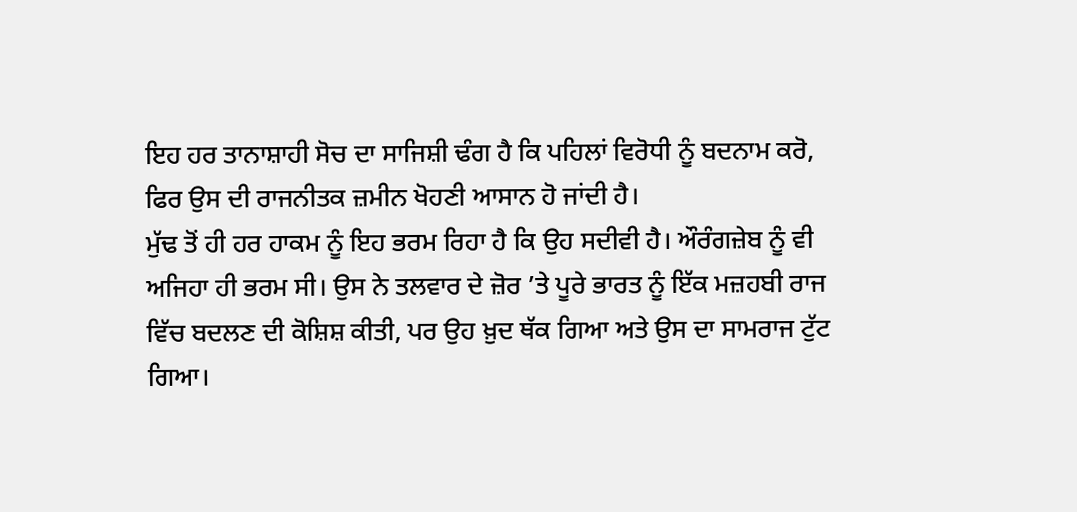ਇਹ ਹਰ ਤਾਨਾਸ਼ਾਹੀ ਸੋਚ ਦਾ ਸਾਜਿਸ਼ੀ ਢੰਗ ਹੈ ਕਿ ਪਹਿਲਾਂ ਵਿਰੋਧੀ ਨੂੰ ਬਦਨਾਮ ਕਰੋ, ਫਿਰ ਉਸ ਦੀ ਰਾਜਨੀਤਕ ਜ਼ਮੀਨ ਖੋਹਣੀ ਆਸਾਨ ਹੋ ਜਾਂਦੀ ਹੈ।
ਮੁੱਢ ਤੋਂ ਹੀ ਹਰ ਹਾਕਮ ਨੂੰ ਇਹ ਭਰਮ ਰਿਹਾ ਹੈ ਕਿ ਉਹ ਸਦੀਵੀ ਹੈ। ਔਰੰਗਜ਼ੇਬ ਨੂੰ ਵੀ ਅਜਿਹਾ ਹੀ ਭਰਮ ਸੀ। ਉਸ ਨੇ ਤਲਵਾਰ ਦੇ ਜ਼ੋਰ ’ਤੇ ਪੂਰੇ ਭਾਰਤ ਨੂੰ ਇੱਕ ਮਜ਼ਹਬੀ ਰਾਜ ਵਿੱਚ ਬਦਲਣ ਦੀ ਕੋਸ਼ਿਸ਼ ਕੀਤੀ, ਪਰ ਉਹ ਖ਼ੁਦ ਥੱਕ ਗਿਆ ਅਤੇ ਉਸ ਦਾ ਸਾਮਰਾਜ ਟੁੱਟ ਗਿਆ।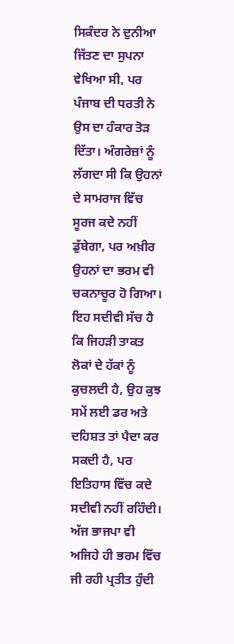ਸਿਕੰਦਰ ਨੇ ਦੁਨੀਆ ਜਿੱਤਣ ਦਾ ਸੁਪਨਾ ਵੇਖਿਆ ਸੀ, ਪਰ ਪੰਜਾਬ ਦੀ ਧਰਤੀ ਨੇ ਉਸ ਦਾ ਹੰਕਾਰ ਤੋੜ ਦਿੱਤਾ। ਅੰਗਰੇਜ਼ਾਂ ਨੂੰ ਲੱਗਦਾ ਸੀ ਕਿ ਉਹਨਾਂ ਦੇ ਸਾਮਰਾਜ ਵਿੱਚ ਸੂਰਜ ਕਦੇ ਨਹੀਂ ਡੁੱਬੇਗਾ, ਪਰ ਅਖ਼ੀਰ ਉਹਨਾਂ ਦਾ ਭਰਮ ਵੀ ਚਕਨਾਚੂਰ ਹੋ ਗਿਆ। ਇਹ ਸਦੀਵੀ ਸੱਚ ਹੈ ਕਿ ਜਿਹੜੀ ਤਾਕਤ ਲੋਕਾਂ ਦੇ ਹੱਕਾਂ ਨੂੰ ਕੁਚਲਦੀ ਹੈ, ਉਹ ਕੁਝ ਸਮੇਂ ਲਈ ਡਰ ਅਤੇ ਦਹਿਸ਼ਤ ਤਾਂ ਪੈਦਾ ਕਰ ਸਕਦੀ ਹੈ, ਪਰ ਇਤਿਹਾਸ ਵਿੱਚ ਕਦੇ ਸਦੀਵੀ ਨਹੀਂ ਰਹਿੰਦੀ।
ਅੱਜ ਭਾਜਪਾ ਵੀ ਅਜਿਹੇ ਹੀ ਭਰਮ ਵਿੱਚ ਜੀ ਰਹੀ ਪ੍ਰਤੀਤ ਹੁੰਦੀ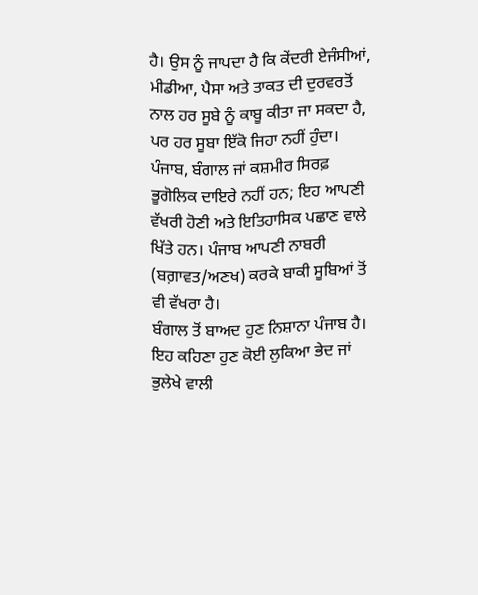ਹੈ। ਉਸ ਨੂੰ ਜਾਪਦਾ ਹੈ ਕਿ ਕੇਂਦਰੀ ਏਜੰਸੀਆਂ, ਮੀਡੀਆ, ਪੈਸਾ ਅਤੇ ਤਾਕਤ ਦੀ ਦੁਰਵਰਤੋਂ ਨਾਲ ਹਰ ਸੂਬੇ ਨੂੰ ਕਾਬੂ ਕੀਤਾ ਜਾ ਸਕਦਾ ਹੈ, ਪਰ ਹਰ ਸੂਬਾ ਇੱਕੋ ਜਿਹਾ ਨਹੀਂ ਹੁੰਦਾ। ਪੰਜਾਬ, ਬੰਗਾਲ ਜਾਂ ਕਸ਼ਮੀਰ ਸਿਰਫ਼ ਭੂਗੋਲਿਕ ਦਾਇਰੇ ਨਹੀਂ ਹਨ; ਇਹ ਆਪਣੀ ਵੱਖਰੀ ਹੋਣੀ ਅਤੇ ਇਤਿਹਾਸਿਕ ਪਛਾਣ ਵਾਲੇ ਖਿੱਤੇ ਹਨ। ਪੰਜਾਬ ਆਪਣੀ ਨਾਬਰੀ (ਬਗ਼ਾਵਤ/ਅਣਖ) ਕਰਕੇ ਬਾਕੀ ਸੂਬਿਆਂ ਤੋਂ ਵੀ ਵੱਖਰਾ ਹੈ।
ਬੰਗਾਲ ਤੋਂ ਬਾਅਦ ਹੁਣ ਨਿਸ਼ਾਨਾ ਪੰਜਾਬ ਹੈ। ਇਹ ਕਹਿਣਾ ਹੁਣ ਕੋਈ ਲੁਕਿਆ ਭੇਦ ਜਾਂ ਭੁਲੇਖੇ ਵਾਲੀ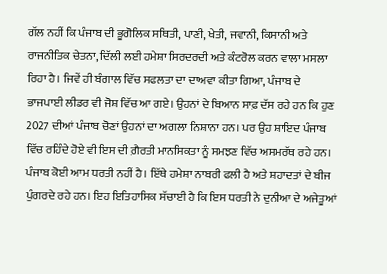ਗੱਲ ਨਹੀਂ ਕਿ ਪੰਜਾਬ ਦੀ ਭੂਗੋਲਿਕ ਸਥਿਤੀ, ਪਾਣੀ, ਖੇਤੀ, ਜਵਾਨੀ, ਕਿਸਾਨੀ ਅਤੇ ਰਾਜਨੀਤਿਕ ਚੇਤਨਾ, ਦਿੱਲੀ ਲਈ ਹਮੇਸ਼ਾ ਸਿਰਦਰਦੀ ਅਤੇ ਕੰਟਰੋਲ ਕਰਨ ਵਾਲਾ ਮਸਲਾ ਰਿਹਾ ਹੈ। ਜਿਵੇਂ ਹੀ ਬੰਗਾਲ ਵਿੱਚ ਸਫਲਤਾ ਦਾ ਦਾਅਵਾ ਕੀਤਾ ਗਿਆ, ਪੰਜਾਬ ਦੇ ਭਾਜਪਾਈ ਲੀਡਰ ਵੀ ਜੋਸ਼ ਵਿੱਚ ਆ ਗਏ। ਉਹਨਾਂ ਦੇ ਬਿਆਨ ਸਾਫ਼ ਦੱਸ ਰਹੇ ਹਨ ਕਿ ਹੁਣ 2027 ਦੀਆਂ ਪੰਜਾਬ ਚੋਣਾਂ ਉਹਨਾਂ ਦਾ ਅਗਲਾ ਨਿਸ਼ਾਨਾ ਹਨ। ਪਰ ਉਹ ਸ਼ਾਇਦ ਪੰਜਾਬ ਵਿੱਚ ਰਹਿੰਦੇ ਹੋਏ ਵੀ ਇਸ ਦੀ ਗ਼ੈਰਤੀ ਮਾਨਸਿਕਤਾ ਨੂੰ ਸਮਝਣ ਵਿੱਚ ਅਸਮਰੱਥ ਰਹੇ ਹਨ।
ਪੰਜਾਬ ਕੋਈ ਆਮ ਧਰਤੀ ਨਹੀਂ ਹੈ। ਇੱਥੇ ਹਮੇਸ਼ਾ ਨਾਬਰੀ ਫਲੀ ਹੈ ਅਤੇ ਸ਼ਹਾਦਤਾਂ ਦੇ ਬੀਜ ਪੁੰਗਰਦੇ ਰਹੇ ਹਨ। ਇਹ ਇਤਿਹਾਸਿਕ ਸੱਚਾਈ ਹੈ ਕਿ ਇਸ ਧਰਤੀ ਨੇ ਦੁਨੀਆ ਦੇ ਅਜੇਤੂਆਂ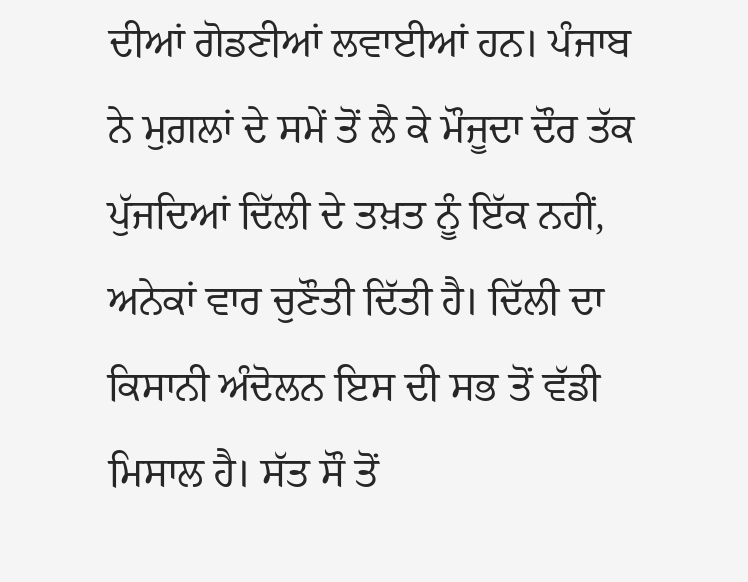ਦੀਆਂ ਗੋਡਣੀਆਂ ਲਵਾਈਆਂ ਹਨ। ਪੰਜਾਬ ਨੇ ਮੁਗ਼ਲਾਂ ਦੇ ਸਮੇਂ ਤੋਂ ਲੈ ਕੇ ਮੌਜੂਦਾ ਦੌਰ ਤੱਕ ਪੁੱਜਦਿਆਂ ਦਿੱਲੀ ਦੇ ਤਖ਼ਤ ਨੂੰ ਇੱਕ ਨਹੀਂ, ਅਨੇਕਾਂ ਵਾਰ ਚੁਣੌਤੀ ਦਿੱਤੀ ਹੈ। ਦਿੱਲੀ ਦਾ ਕਿਸਾਨੀ ਅੰਦੋਲਨ ਇਸ ਦੀ ਸਭ ਤੋਂ ਵੱਡੀ ਮਿਸਾਲ ਹੈ। ਸੱਤ ਸੌ ਤੋਂ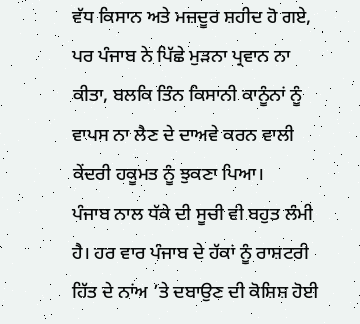ਵੱਧ ਕਿਸਾਨ ਅਤੇ ਮਜ਼ਦੂਰ ਸ਼ਹੀਦ ਹੋ ਗਏ, ਪਰ ਪੰਜਾਬ ਨੇ ਪਿੱਛੇ ਮੁੜਨਾ ਪ੍ਰਵਾਨ ਨਾ ਕੀਤਾ, ਬਲਕਿ ਤਿੰਨ ਕਿਸਾਨੀ ਕਾਨੂੰਨਾਂ ਨੂੰ ਵਾਪਸ ਨਾ ਲੈਣ ਦੇ ਦਾਅਵੇ ਕਰਨ ਵਾਲੀ ਕੇਂਦਰੀ ਹਕੂਮਤ ਨੂੰ ਝੁਕਣਾ ਪਿਆ।
ਪੰਜਾਬ ਨਾਲ ਧੱਕੇ ਦੀ ਸੂਚੀ ਵੀ ਬਹੁਤ ਲੰਮੀ ਹੈ। ਹਰ ਵਾਰ ਪੰਜਾਬ ਦੇ ਹੱਕਾਂ ਨੂੰ ਰਾਸ਼ਟਰੀ ਹਿੱਤ ਦੇ ਨਾਂਅ ’ਤੇ ਦਬਾਉਣ ਦੀ ਕੋਸ਼ਿਸ਼ ਹੋਈ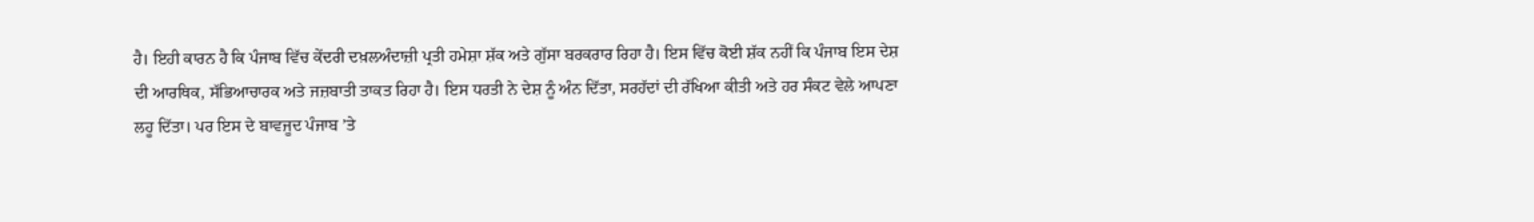ਹੈ। ਇਹੀ ਕਾਰਨ ਹੈ ਕਿ ਪੰਜਾਬ ਵਿੱਚ ਕੇਂਦਰੀ ਦਖ਼ਲਅੰਦਾਜ਼ੀ ਪ੍ਰਤੀ ਹਮੇਸ਼ਾ ਸ਼ੱਕ ਅਤੇ ਗੁੱਸਾ ਬਰਕਰਾਰ ਰਿਹਾ ਹੈ। ਇਸ ਵਿੱਚ ਕੋਈ ਸ਼ੱਕ ਨਹੀਂ ਕਿ ਪੰਜਾਬ ਇਸ ਦੇਸ਼ ਦੀ ਆਰਥਿਕ, ਸੱਭਿਆਚਾਰਕ ਅਤੇ ਜਜ਼ਬਾਤੀ ਤਾਕਤ ਰਿਹਾ ਹੈ। ਇਸ ਧਰਤੀ ਨੇ ਦੇਸ਼ ਨੂੰ ਅੰਨ ਦਿੱਤਾ, ਸਰਹੱਦਾਂ ਦੀ ਰੱਖਿਆ ਕੀਤੀ ਅਤੇ ਹਰ ਸੰਕਟ ਵੇਲੇ ਆਪਣਾ ਲਹੂ ਦਿੱਤਾ। ਪਰ ਇਸ ਦੇ ਬਾਵਜੂਦ ਪੰਜਾਬ ’ਤੇ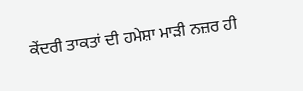ਕੇਂਦਰੀ ਤਾਕਤਾਂ ਦੀ ਹਮੇਸ਼ਾ ਮਾੜੀ ਨਜ਼ਰ ਹੀ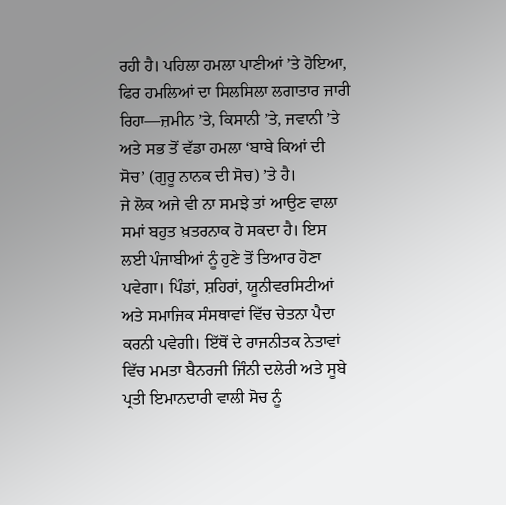ਰਹੀ ਹੈ। ਪਹਿਲਾ ਹਮਲਾ ਪਾਣੀਆਂ ’ਤੇ ਹੋਇਆ, ਫਿਰ ਹਮਲਿਆਂ ਦਾ ਸਿਲਸਿਲਾ ਲਗਾਤਾਰ ਜਾਰੀ ਰਿਹਾ—ਜ਼ਮੀਨ ’ਤੇ, ਕਿਸਾਨੀ ’ਤੇ, ਜਵਾਨੀ ’ਤੇ ਅਤੇ ਸਭ ਤੋਂ ਵੱਡਾ ਹਮਲਾ ‘ਬਾਬੇ ਕਿਆਂ ਦੀ ਸੋਚ’ (ਗੁਰੂ ਨਾਨਕ ਦੀ ਸੋਚ) ’ਤੇ ਹੈ।
ਜੇ ਲੋਕ ਅਜੇ ਵੀ ਨਾ ਸਮਝੇ ਤਾਂ ਆਉਣ ਵਾਲਾ ਸਮਾਂ ਬਹੁਤ ਖ਼ਤਰਨਾਕ ਹੋ ਸਕਦਾ ਹੈ। ਇਸ ਲਈ ਪੰਜਾਬੀਆਂ ਨੂੰ ਹੁਣੇ ਤੋਂ ਤਿਆਰ ਹੋਣਾ ਪਵੇਗਾ। ਪਿੰਡਾਂ, ਸ਼ਹਿਰਾਂ, ਯੂਨੀਵਰਸਿਟੀਆਂ ਅਤੇ ਸਮਾਜਿਕ ਸੰਸਥਾਵਾਂ ਵਿੱਚ ਚੇਤਨਾ ਪੈਦਾ ਕਰਨੀ ਪਵੇਗੀ। ਇੱਥੋਂ ਦੇ ਰਾਜਨੀਤਕ ਨੇਤਾਵਾਂ ਵਿੱਚ ਮਮਤਾ ਬੈਨਰਜੀ ਜਿੰਨੀ ਦਲੇਰੀ ਅਤੇ ਸੂਬੇ ਪ੍ਰਤੀ ਇਮਾਨਦਾਰੀ ਵਾਲੀ ਸੋਚ ਨੂੰ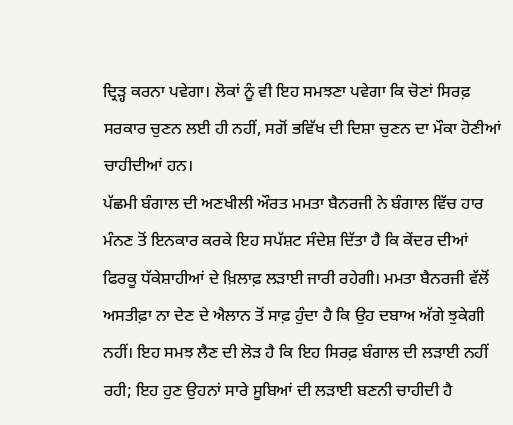ਦ੍ਰਿੜ੍ਹ ਕਰਨਾ ਪਵੇਗਾ। ਲੋਕਾਂ ਨੂੰ ਵੀ ਇਹ ਸਮਝਣਾ ਪਵੇਗਾ ਕਿ ਚੋਣਾਂ ਸਿਰਫ਼ ਸਰਕਾਰ ਚੁਣਨ ਲਈ ਹੀ ਨਹੀਂ, ਸਗੋਂ ਭਵਿੱਖ ਦੀ ਦਿਸ਼ਾ ਚੁਣਨ ਦਾ ਮੌਕਾ ਹੋਣੀਆਂ ਚਾਹੀਦੀਆਂ ਹਨ।
ਪੱਛਮੀ ਬੰਗਾਲ ਦੀ ਅਣਖੀਲੀ ਔਰਤ ਮਮਤਾ ਬੈਨਰਜੀ ਨੇ ਬੰਗਾਲ ਵਿੱਚ ਹਾਰ ਮੰਨਣ ਤੋਂ ਇਨਕਾਰ ਕਰਕੇ ਇਹ ਸਪੱਸ਼ਟ ਸੰਦੇਸ਼ ਦਿੱਤਾ ਹੈ ਕਿ ਕੇਂਦਰ ਦੀਆਂ ਫਿਰਕੂ ਧੱਕੇਸ਼ਾਹੀਆਂ ਦੇ ਖ਼ਿਲਾਫ਼ ਲੜਾਈ ਜਾਰੀ ਰਹੇਗੀ। ਮਮਤਾ ਬੈਨਰਜੀ ਵੱਲੋਂ ਅਸਤੀਫ਼ਾ ਨਾ ਦੇਣ ਦੇ ਐਲਾਨ ਤੋਂ ਸਾਫ਼ ਹੁੰਦਾ ਹੈ ਕਿ ਉਹ ਦਬਾਅ ਅੱਗੇ ਝੁਕੇਗੀ ਨਹੀਂ। ਇਹ ਸਮਝ ਲੈਣ ਦੀ ਲੋੜ ਹੈ ਕਿ ਇਹ ਸਿਰਫ਼ ਬੰਗਾਲ ਦੀ ਲੜਾਈ ਨਹੀਂ ਰਹੀ; ਇਹ ਹੁਣ ਉਹਨਾਂ ਸਾਰੇ ਸੂਬਿਆਂ ਦੀ ਲੜਾਈ ਬਣਨੀ ਚਾਹੀਦੀ ਹੈ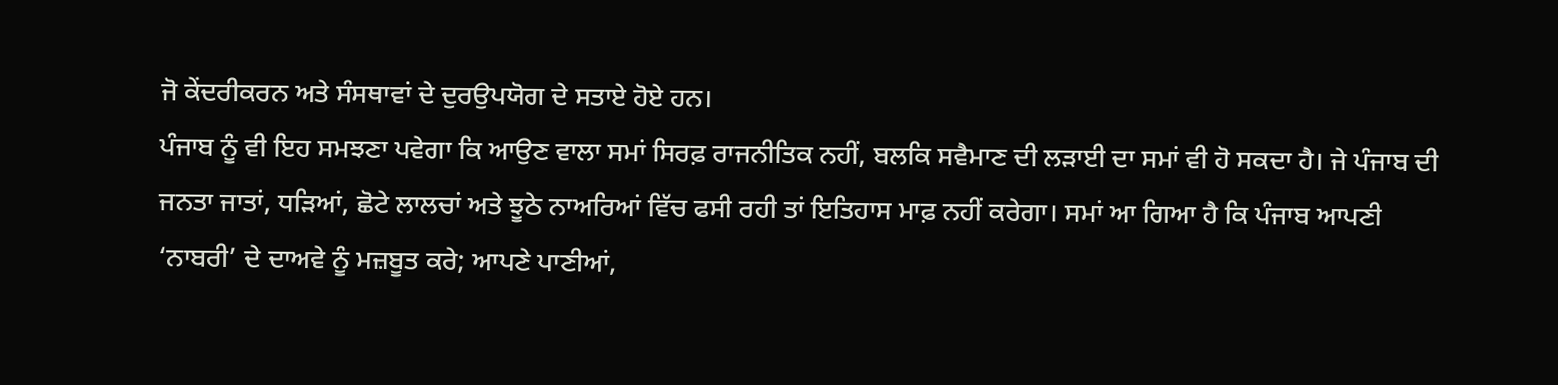ਜੋ ਕੇਂਦਰੀਕਰਨ ਅਤੇ ਸੰਸਥਾਵਾਂ ਦੇ ਦੁਰਉਪਯੋਗ ਦੇ ਸਤਾਏ ਹੋਏ ਹਨ।
ਪੰਜਾਬ ਨੂੰ ਵੀ ਇਹ ਸਮਝਣਾ ਪਵੇਗਾ ਕਿ ਆਉਣ ਵਾਲਾ ਸਮਾਂ ਸਿਰਫ਼ ਰਾਜਨੀਤਿਕ ਨਹੀਂ, ਬਲਕਿ ਸਵੈਮਾਣ ਦੀ ਲੜਾਈ ਦਾ ਸਮਾਂ ਵੀ ਹੋ ਸਕਦਾ ਹੈ। ਜੇ ਪੰਜਾਬ ਦੀ ਜਨਤਾ ਜਾਤਾਂ, ਧੜਿਆਂ, ਛੋਟੇ ਲਾਲਚਾਂ ਅਤੇ ਝੂਠੇ ਨਾਅਰਿਆਂ ਵਿੱਚ ਫਸੀ ਰਹੀ ਤਾਂ ਇਤਿਹਾਸ ਮਾਫ਼ ਨਹੀਂ ਕਰੇਗਾ। ਸਮਾਂ ਆ ਗਿਆ ਹੈ ਕਿ ਪੰਜਾਬ ਆਪਣੀ ‘ਨਾਬਰੀ’ ਦੇ ਦਾਅਵੇ ਨੂੰ ਮਜ਼ਬੂਤ ਕਰੇ; ਆਪਣੇ ਪਾਣੀਆਂ,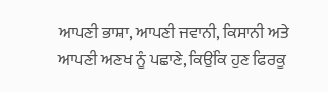ਆਪਣੀ ਭਾਸ਼ਾ, ਆਪਣੀ ਜਵਾਨੀ, ਕਿਸਾਨੀ ਅਤੇ ਆਪਣੀ ਅਣਖ ਨੂੰ ਪਛਾਣੇ, ਕਿਉਂਕਿ ਹੁਣ ਫਿਰਕੂ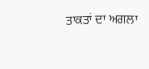ਤਾਕਤਾਂ ਦਾ ਅਗਲਾ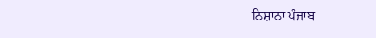ਨਿਸ਼ਾਨਾ ਪੰਜਾਬ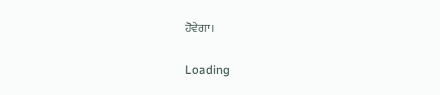ਹੋਵੇਗਾ।

Loading